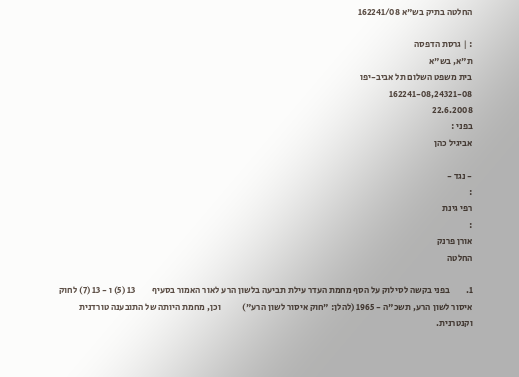החלטה בתיק בש"א 162241/08

: | גרסת הדפסה
ת"א, בש"א
בית משפט השלום תל אביב-יפו
162241-08,24321-08
22.6.2008
בפני :
אביגיל כהן

- נגד -
:
רפי גינת
:
אורן פרנק
החלטה

1.         בפני בקשה לסילוק על הסף מחמת העדר עילת תביעה בלשון הרע לאור האמור בסעיף         13 (5) ו - 13 (7) לחוק איסור לשון הרע, תשכ"ה - 1965 (להלן: "חוק איסור לשון הרע")            וכן, מחמת היותה של התובענה טורדנית וקנטרנית.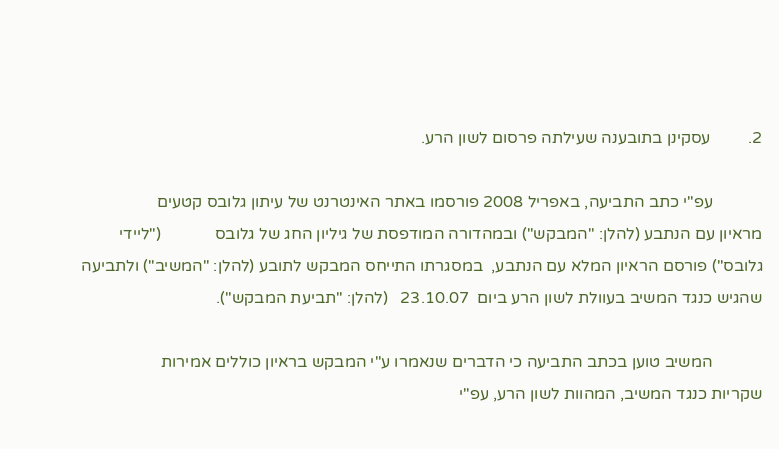2.         עסקינן בתובענה שעילתה פרסום לשון הרע.

            עפ"י כתב התביעה, באפריל 2008 פורסמו באתר האינטרנט של עיתון גלובס קטעים             מראיון עם הנתבע (להלן: "המבקש") ובמהדורה המודפסת של גיליון החג של גלובס             ("ליידי גלובס") פורסם הראיון המלא עם הנתבע,  במסגרתו התייחס המבקש לתובע (להלן: "המשיב") ולתביעה שהגיש כנגד המשיב בעוולת לשון הרע ביום  23.10.07   (להלן: "תביעת המבקש").

            המשיב טוען בכתב התביעה כי הדברים שנאמרו ע"י המבקש בראיון כוללים אמירות          שקריות כנגד המשיב, המהוות לשון הרע, עפ"י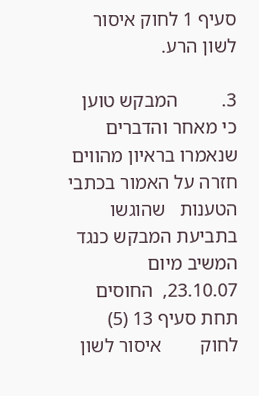סעיף 1 לחוק איסור לשון הרע.

3.         המבקש טוען כי מאחר והדברים שנאמרו בראיון מהווים חזרה על האמור בכתבי הטענות   שהוגשו בתביעת המבקש כנגד המשיב מיום 23.10.07,  החוסים תחת סעיף 13 (5) לחוק        איסור לשון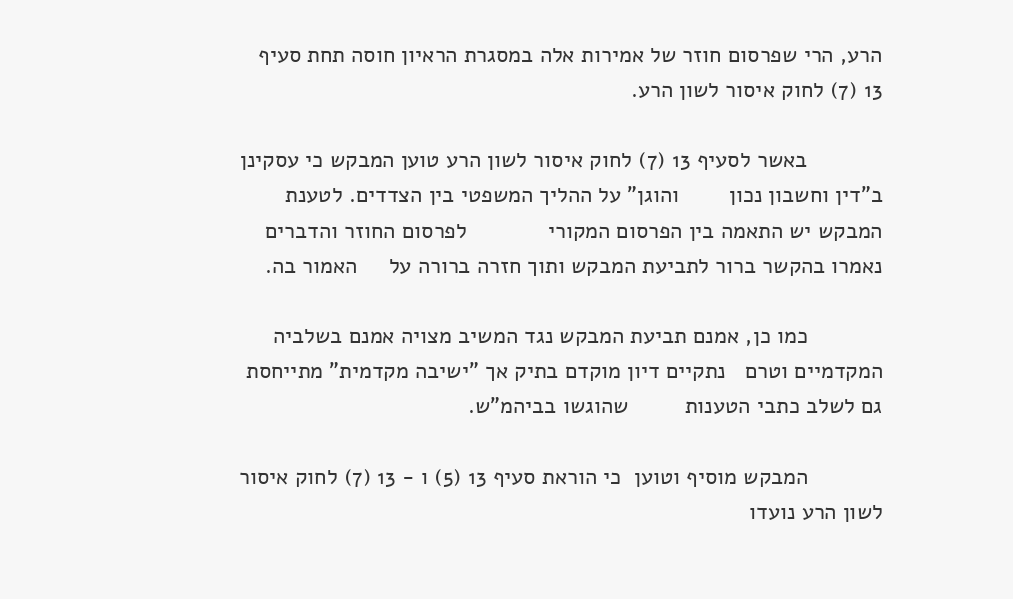הרע, הרי שפרסום חוזר של אמירות אלה במסגרת הראיון חוסה תחת סעיף             13 (7) לחוק איסור לשון הרע.

            באשר לסעיף 13 (7) לחוק איסור לשון הרע טוען המבקש כי עסקינן ב"דין וחשבון נכון        והוגן" על ההליך המשפטי בין הצדדים. לטענת המבקש יש התאמה בין הפרסום המקורי             לפרסום החוזר והדברים נאמרו בהקשר ברור לתביעת המבקש ותוך חזרה ברורה על     האמור בה.

            כמו כן, אמנם תביעת המבקש נגד המשיב מצויה אמנם בשלביה המקדמיים וטרם   נתקיים דיון מוקדם בתיק אך "ישיבה מקדמית" מתייחסת גם לשלב כתבי הטענות         שהוגשו בביהמ"ש.

            המבקש מוסיף וטוען  כי הוראת סעיף 13 (5) ו - 13 (7) לחוק איסור לשון הרע נועדו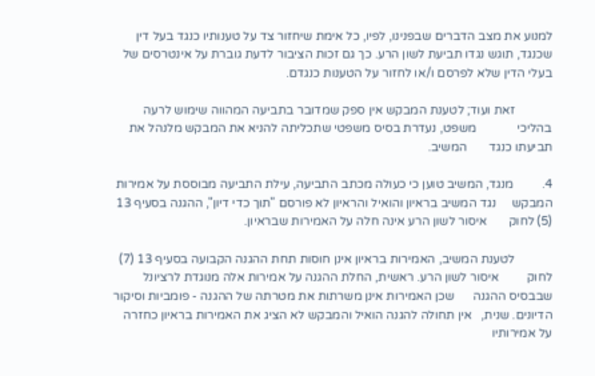למנוע את מצב הדברים שבפנינו, לפיו, כל אימת שיחזור צד על טענותיו כנגד בעל דין         שכנגד, תוגש נגדו תביעת לשון הרע. כך גם זכות הציבור לדעת גוברת על אינטרסים של בעלי הדין שלא לפרסם ו/או לחזור על הטענות כנגדם.

            זאת ועוד; לטענת המבקש אין ספק שמדובר בתביעה המהווה שימוש לרעה בהליכי             משפט, נעדרת בסיס משפטי שתכליתה להניא את המבקש מלנהל את תביעתו כנגד       המשיב.

4.         מנגד, המשיב טוען כי כעולה מכתב התביעה, עילת התביעה מבוססת על אמירות המבקש     נגד המשיב בראיון והואיל והראיון לא פורסם "תוך כדי דיון", ההגנה בסעיף 13 (5) לחוק       איסור לשון הרע אינה חלה על האמירות שבראיון.

            לטענת המשיב, האמירות בראיון אינן חוסות תחת ההגנה הקבועה בסעיף 13 (7) לחוק         איסור לשון הרע. ראשית, החלת ההגנה על אמירות אלה מנוגדת לרציונל שבבסיס ההגנה      שכן האמירות אינן משרתות את מטרתה של ההגנה - פומביות וסיקור הדיונים. שנית,   אין תחולה להגנה הואיל והמבקש לא הציג את האמירות בראיון כחזרה על אמירותיו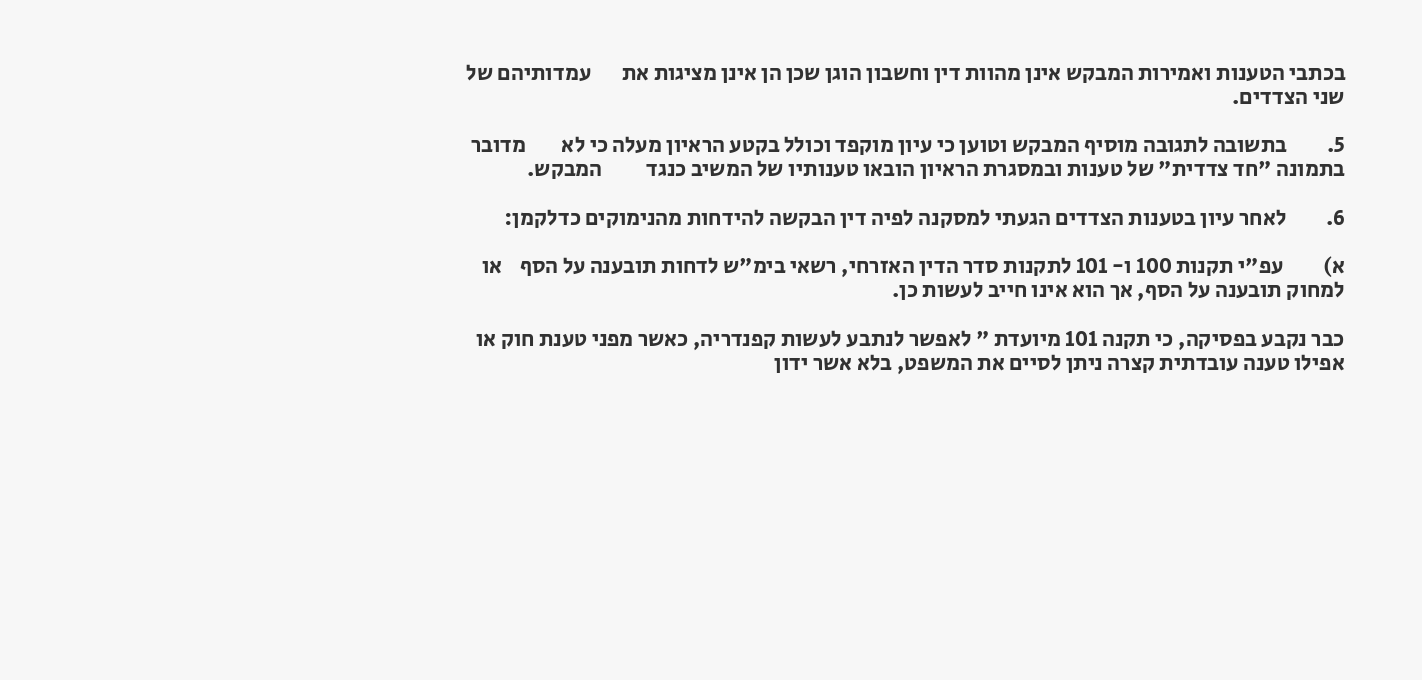בכתבי הטענות ואמירות המבקש אינן מהוות דין וחשבון הוגן שכן הן אינן מציגות את       עמדותיהם של שני הצדדים.

5.         בתשובה לתגובה מוסיף המבקש וטוען כי עיון מוקפד וכולל בקטע הראיון מעלה כי לא        מדובר בתמונה "חד צדדית" של טענות ובמסגרת הראיון הובאו טענותיו של המשיב כנגד          המבקש.

6.         לאחר עיון בטענות הצדדים הגעתי למסקנה לפיה דין הבקשה להידחות מהנימוקים כדלקמן:

א)         עפ"י תקנות 100 ו- 101 לתקנות סדר הדין האזרחי, רשאי בימ"ש לדחות תובענה על הסף    או למחוק תובענה על הסף, אך הוא אינו חייב לעשות כן.

כבר נקבע בפסיקה, כי תקנה 101 מיועדת " לאפשר לנתבע לעשות קפנדריה, כאשר מפני טענת חוק או אפילו טענה עובדתית קצרה ניתן לסיים את המשפט, בלא אשר ידון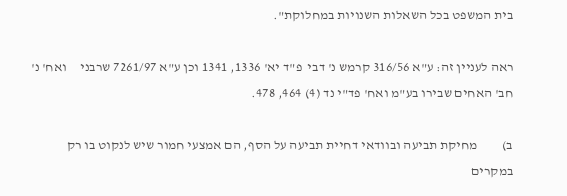בית המשפט בכל השאלות השנויות במחלוקת".

ראה לעניין זה: ע"א 316/56 קרמש נ' דבי  פ"ד יא' 1336, 1341 וכן ע"א 7261/97 שרבני     ואח' נ' חב' האחים שבירו בע"מ ואח' פד"י נד (4) 464, 478.

ב)         מחיקת תביעה ובוודאי דחיית תביעה על הסף, הם אמצעי חמור שיש לנקוט בו רק במקרים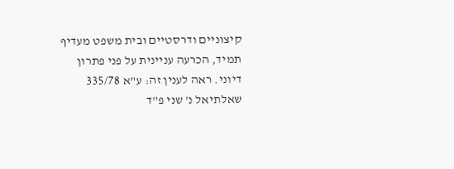קיצוניים ודרסטיים ובית משפט מעדיף תמיד, הכרעה עניינית על פני פתרון דיוני. ראה לענין זה: ע"א 335/78 שאלתיאל נ' שני פ"ד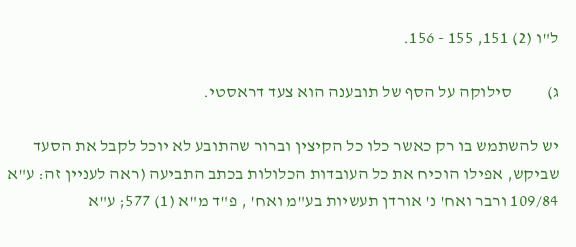ל"ו (2) 151, 155 - 156.

ג)          סילוקה על הסף של תובענה הוא צעד דראסטי.

יש להשתמש בו רק כאשר כלו כל הקיצין וברור שהתובע לא יוכל לקבל את הסעד שביקש, אפילו הוכיח את כל העובדות הכלולות בכתב התביעה (ראה לעניין זה: ע"א 109/84 ורבר ואח' נ' אורדן תעשיות בע"מ ואח' , פ"ד מ"א (1) 577; ע"א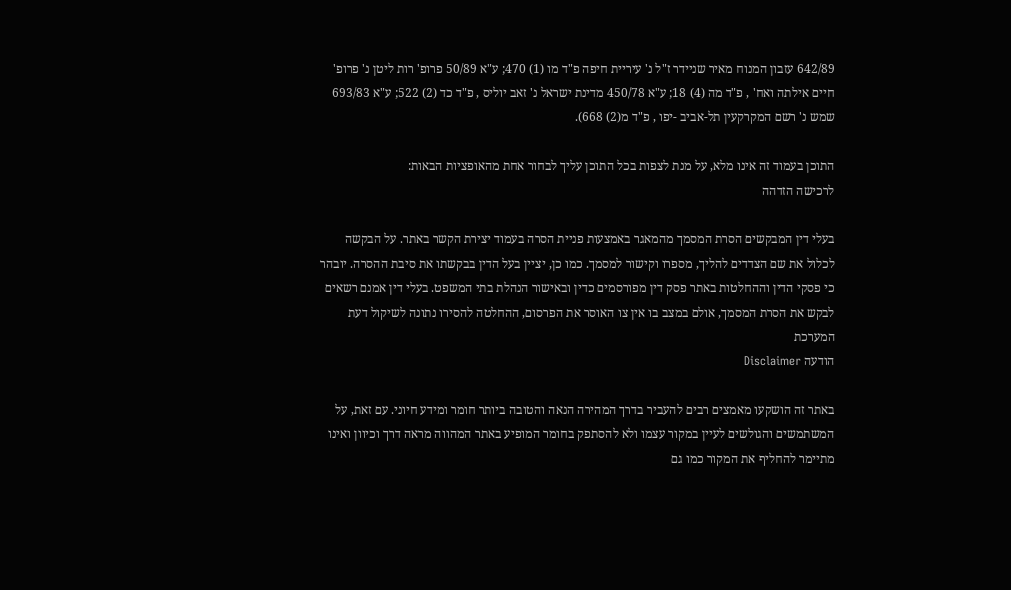642/89 עזבון המנוח מאיר שניידר ז"ל נ' עיריית חיפה פ"ד מו (1) 470; ע"א 50/89 פרופ' רות ליטן נ' פרופ' חיים אילתה ואח' , פ"ד מה (4) 18; ע"א 450/78 מדינת ישראל נ' זאב יוליס , פ"ד כד (2) 522; ע"א 693/83 שמש נ' רשם המקרקעין תל-אביב -יפו , פ"ד מ(2) 668).

התוכן בעמוד זה אינו מלא, על מנת לצפות בכל התוכן עליך לבחור אחת מהאופציות הבאות:
לרכישה הזדהה

בעלי דין המבקשים הסרת המסמך מהמאגר באמצעות פניית הסרה בעמוד יצירת הקשר באתר. על הבקשה לכלול את שם הצדדים להליך, מספרו וקישור למסמך. כמו כן, יציין בעל הדין בבקשתו את סיבת ההסרה. יובהר כי פסקי הדין וההחלטות באתר פסק דין מפורסמים כדין ובאישור הנהלת בתי המשפט. בעלי דין אמנם רשאים לבקש את הסרת המסמך, אולם במצב בו אין צו האוסר את הפרסום, ההחלטה להסירו נתונה לשיקול דעת המערכת
הודעה Disclaimer

באתר זה הושקעו מאמצים רבים להעביר בדרך המהירה הנאה והטובה ביותר חומר ומידע חיוני. עם זאת, על המשתמשים והגולשים לעיין במקור עצמו ולא להסתפק בחומר המופיע באתר המהווה מראה דרך וכיוון ואינו מתיימר להחליף את המקור כמו גם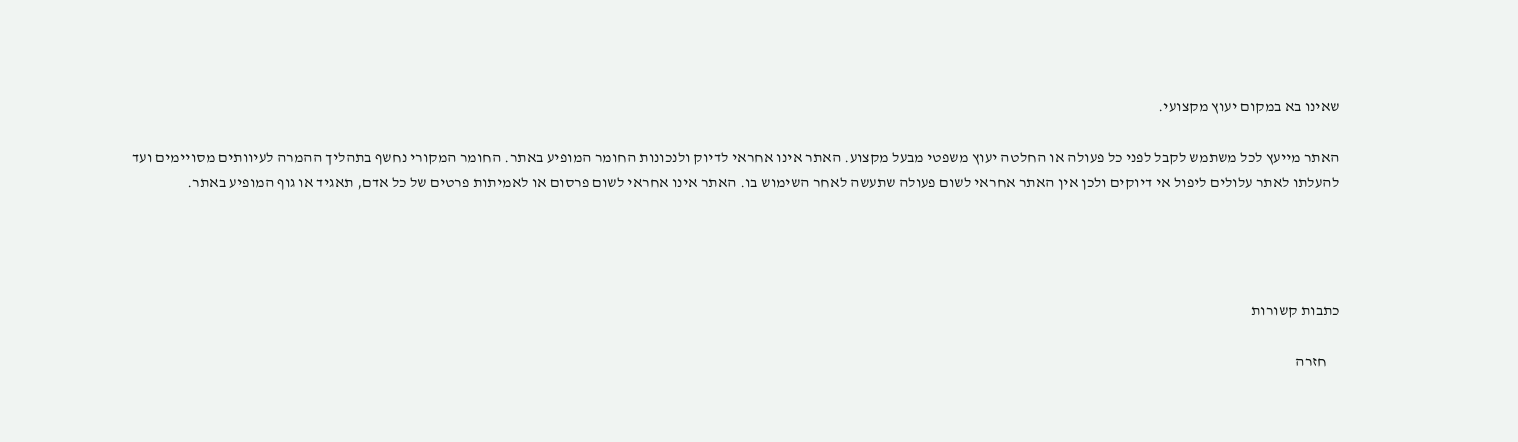שאינו בא במקום יעוץ מקצועי.

האתר מייעץ לכל משתמש לקבל לפני כל פעולה או החלטה יעוץ משפטי מבעל מקצוע. האתר אינו אחראי לדיוק ולנכונות החומר המופיע באתר. החומר המקורי נחשף בתהליך ההמרה לעיוותים מסויימים ועד להעלתו לאתר עלולים ליפול אי דיוקים ולכן אין האתר אחראי לשום פעולה שתעשה לאחר השימוש בו. האתר אינו אחראי לשום פרסום או לאמיתות פרטים של כל אדם, תאגיד או גוף המופיע באתר.




כתבות קשורות

    חזרה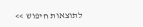לתוצאות חיפוש >>